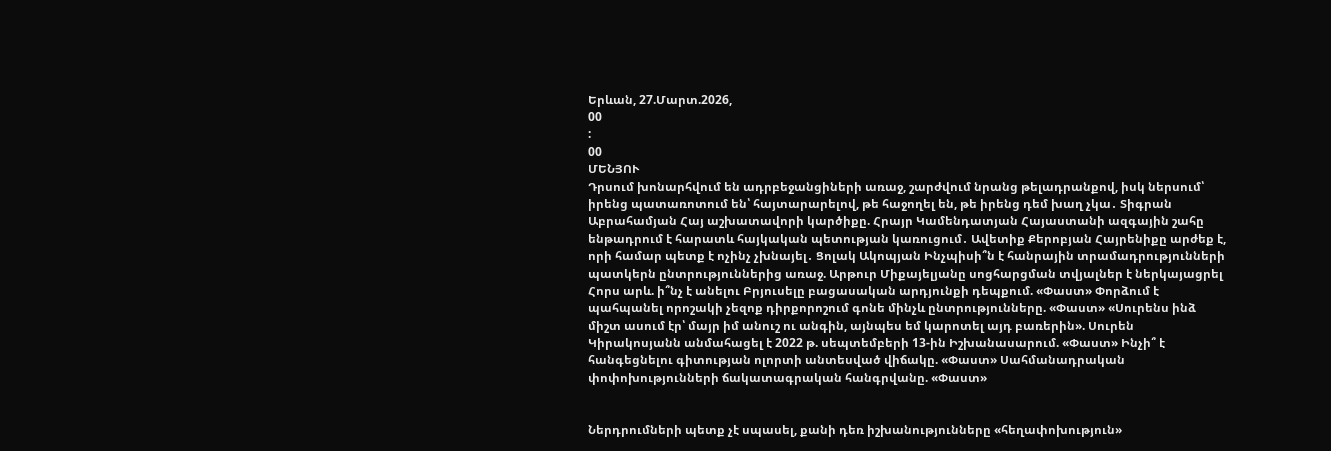Երևան, 27.Մարտ.2026,
00
:
00
ՄԵՆՅՈՒ
Դրսում խոնարհվում են ադրբեջանցիների առաջ, շարժվում նրանց թելադրանքով, իսկ ներսում՝ իրենց պատառոտում են՝ հայտարարելով, թե հաջողել են, թե իրենց դեմ խաղ չկա․ Տիգրան Աբրահամյան Հայ աշխատավորի կարծիքը. Հրայր Կամենդատյան Հայաստանի ազգային շահը ենթադրում է հարատև հայկական պետության կառուցում․ Ավետիք Քերոբյան Հայրենիքը արժեք է, որի համար պետք է ոչինչ չխնայել․ Ցոլակ Ակոպյան Ինչպիսի՞ն է հանրային տրամադրությունների պատկերն ընտրություններից առաջ. Արթուր Միքայելյանը սոցհարցման տվյալներ է ներկայացրել Հորս արև. ի՞նչ է անելու Բրյուսելը բացասական արդյունքի դեպքում. «Փաստ» Փորձում է պահպանել որոշակի չեզոք դիրքորոշում գոնե մինչև ընտրությունները. «Փաստ» «Սուրենս ինձ միշտ ասում էր՝ մայր իմ անուշ ու անգին, այնպես եմ կարոտել այդ բառերին». Սուրեն Կիրակոսյանն անմահացել է 2022 թ. սեպտեմբերի 13-ին Իշխանասարում. «Փաստ» Ինչի՞ է հանգեցնելու գիտության ոլորտի անտեսված վիճակը. «Փաստ» Սահմանադրական փոփոխությունների ճակատագրական հանգրվանը. «Փաստ»


Ներդրումների պետք չէ սպասել, քանի դեռ իշխանությունները «հեղափոխություն»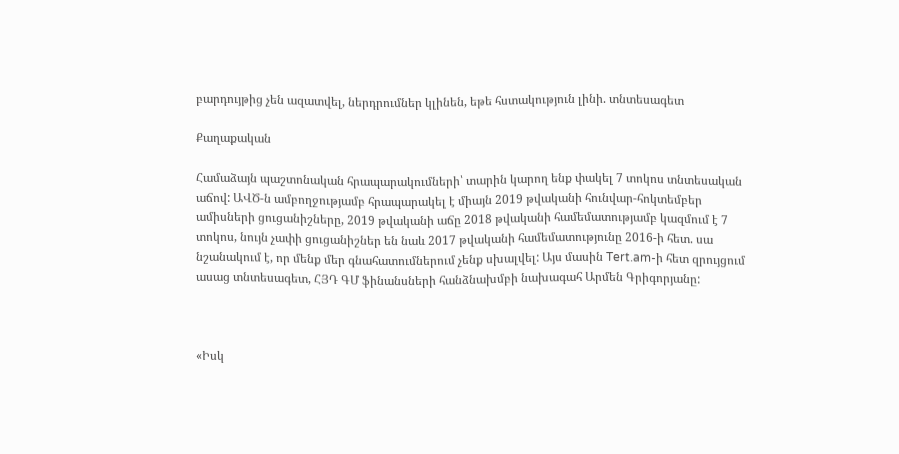բարդույթից չեն ազատվել, ներդրումներ կլինեն, եթե հստակություն լինի. տնտեսագետ

Քաղաքական

Համաձայն պաշտոնական հրապարակումների՝ տարին կարող ենք փակել 7 տոկոս տնտեսական աճով: ԱՎԾ-ն ամբողջությամբ հրապարակել է միայն 2019 թվականի հունվար-հոկտեմբեր ամիսների ցուցանիշները, 2019 թվականի աճը 2018 թվականի համեմատությամբ կազմում է 7 տոկոս, նույն չափի ցուցանիշներ են նաև 2017 թվականի համեմատությունը 2016-ի հետ. սա նշանակում է, որ մենք մեր գնահատումներում չենք սխալվել: Այս մասին Tert.am-ի հետ զրույցում ասաց տնտեսագետ, ՀՅԴ ԳՄ ֆինանսների հանձնախմբի նախագահ Արմեն Գրիգորյանը:



«Իսկ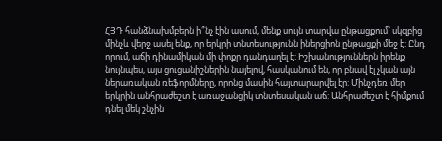ՀՅԴ հանձնախմբերն ի՞նչ էին ասում, մենք սույն տարվա ընթացքում՝ սկզբից մինչև վերջ ասել ենք, որ երկրի տնտեսությունն իներցիոն ընթացքի մեջ է: Ընդ որում, աճի դինամիկան մի փոքր դանդաղել է: Իշխանություններն իրենք նույնպես, այս ցուցանիշներին նայելով, հասկանում են, որ բնավ էլ չկան այն ներառական ռեֆորմները, որոնց մասին հայտարարվել էր: Մինչդեռ մեր երկրին անհրաժեշտ է առաջանցիկ տնտեսական աճ: Անհրաժեշտ է հիմքում դնել մեկ շնչին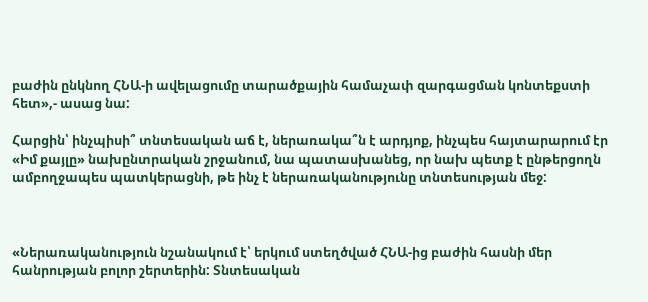բաժին ընկնող ՀՆԱ-ի ավելացումը տարածքային համաչափ զարգացման կոնտեքստի հետ»,- ասաց նա:

Հարցին՝ ինչպիսի՞ տնտեսական աճ է, ներառակա՞ն է արդյոք, ինչպես հայտարարում էր «Իմ քայլը» նախընտրական շրջանում, նա պատասխանեց, որ նախ պետք է ընթերցողն ամբողջապես պատկերացնի, թե ինչ է ներառականությունը տնտեսության մեջ:



«Ներառականություն նշանակում է՝ երկում ստեղծված ՀՆԱ-ից բաժին հասնի մեր հանրության բոլոր շերտերին: Տնտեսական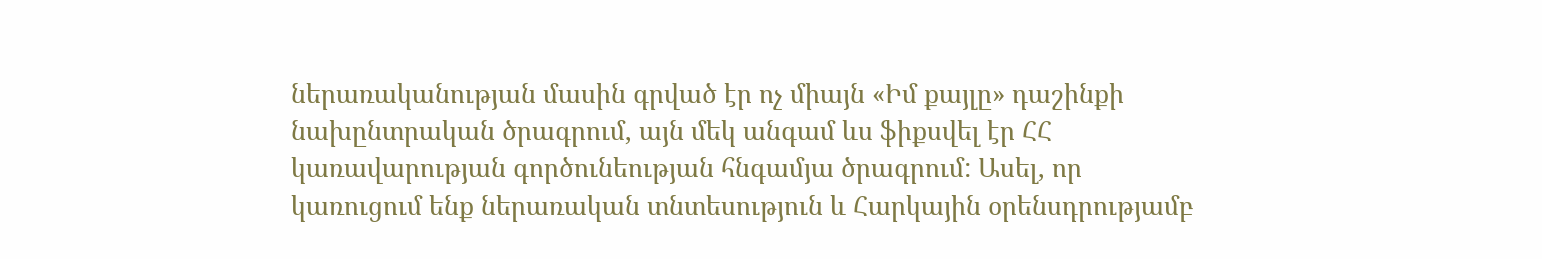ներառականության մասին գրված էր ոչ միայն «Իմ քայլը» դաշինքի նախընտրական ծրագրում, այն մեկ անգամ ևս ֆիքսվել էր ՀՀ կառավարության գործունեության հնգամյա ծրագրում: Ասել, որ կառուցում ենք ներառական տնտեսություն և Հարկային օրենսդրությամբ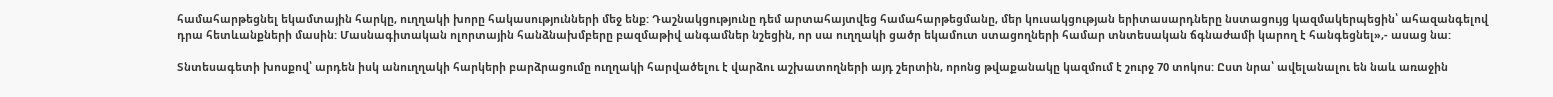համահարթեցնել եկամտային հարկը, ուղղակի խորը հակասությունների մեջ ենք: Դաշնակցությունը դեմ արտահայտվեց համահարթեցմանը, մեր կուսակցության երիտասարդները նստացույց կազմակերպեցին՝ ահազանգելով դրա հետևանքների մասին: Մասնագիտական ոլորտային հանձնախմբերը բազմաթիվ անգամներ նշեցին, որ սա ուղղակի ցածր եկամուտ ստացողների համար տնտեսական ճգնաժամի կարող է հանգեցնել»,- ասաց նա:

Տնտեսագետի խոսքով՝ արդեն իսկ անուղղակի հարկերի բարձրացումը ուղղակի հարվածելու է վարձու աշխատողների այդ շերտին, որոնց թվաքանակը կազմում է շուրջ 70 տոկոս: Ըստ նրա՝ ավելանալու են նաև առաջին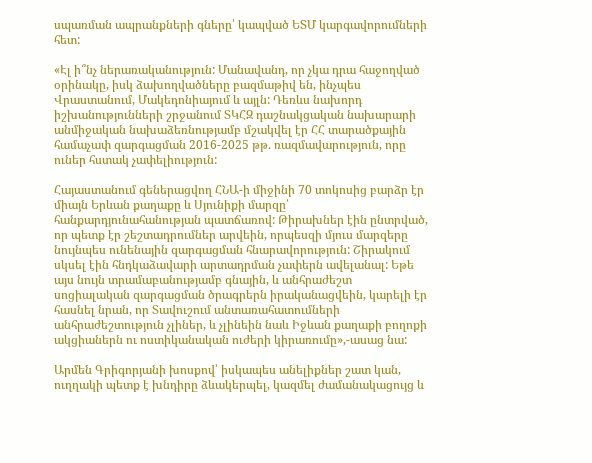սպառման ապրանքների գները՝ կապված ԵՏՄ կարգավորումների հետ:

«Էլ ի՞նչ ներառականություն: Մանավանդ, որ չկա դրա հաջողված օրինակը, իսկ ձախողվածները բազմաթիվ են, ինչպես Վրաստանում, Մակեդոնիայում և այլն: Դեռևս նախորդ իշխանությունների շրջանում ՏԿՀԶ դաշնակցական նախարարի անմիջական նախաձեռնությամբ մշակվել էր ՀՀ տարածքային համաչափ զարգացման 2016-2025 թթ. ռազմավարություն, որը ուներ հստակ չափելիություն:

Հայաստանում գեներացվող ՀՆԱ-ի միջինի 70 տոկոսից բարձր էր միայն Երևան քաղաքը և Սյունիքի մարզը՝ հանքարդյունահանության պատճառով: Թիրախներ էին ընտրված, որ պետք էր շեշտադրումներ արվեին, որպեսզի մյուս մարզերը նույնպես ունենային զարգացման հնարավորություն: Շիրակում սկսել էին հնդկաձավարի արտադրման չափերն ավելանալ: Եթե այս նույն տրամաբանությամբ գնային, և անհրաժեշտ սոցիալական զարգացման ծրագրերն իրականացվեին, կարելի էր հասնել նրան, որ Տավուշում անտառահատումների անհրաժեշտություն չլիներ, և չլինեին նաև Իջևան քաղաքի բողոքի ակցիաներն ու ոստիկանական ուժերի կիրառումը»,-ասաց նա:

Արմեն Գրիգորյանի խոսքով՝ իսկապես անելիքներ շատ կան, ուղղակի պետք է խնդիրը ձևակերպել, կազմել ժամանակացույց և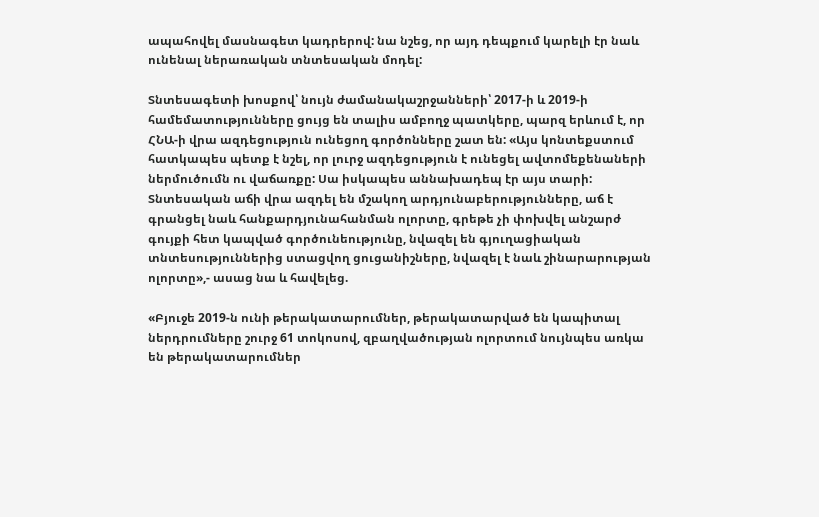ապահովել մասնագետ կադրերով: նա նշեց, որ այդ դեպքում կարելի էր նաև ունենալ ներառական տնտեսական մոդել:

Տնտեսագետի խոսքով՝ նույն ժամանակաշրջանների՝ 2017-ի և 2019-ի համեմատությունները ցույց են տալիս ամբողջ պատկերը, պարզ երևում է, որ ՀՆԱ-ի վրա ազդեցություն ունեցող գործոնները շատ են: «Այս կոնտեքստում հատկապես պետք է նշել, որ լուրջ ազդեցություն է ունեցել ավտոմեքենաների ներմուծումն ու վաճառքը: Սա իսկապես աննախադեպ էր այս տարի: Տնտեսական աճի վրա ազդել են մշակող արդյունաբերությունները, աճ է գրանցել նաև հանքարդյունահանման ոլորտը, գրեթե չի փոխվել անշարժ գույքի հետ կապված գործունեությունը, նվազել են գյուղացիական տնտեսություններից ստացվող ցուցանիշները, նվազել է նաև շինարարության ոլորտը»,- ասաց նա և հավելեց.

«Բյուջե 2019-ն ունի թերակատարումներ, թերակատարված են կապիտալ ներդրումները շուրջ 61 տոկոսով, զբաղվածության ոլորտում նույնպես առկա են թերակատարումներ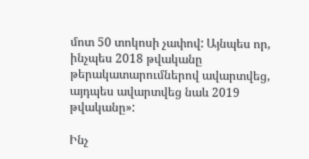մոտ 50 տոկոսի չափով: Այնպես որ, ինչպես 2018 թվականը թերակատարումներով ավարտվեց, այդպես ավարտվեց նաև 2019 թվականը»:

Ինչ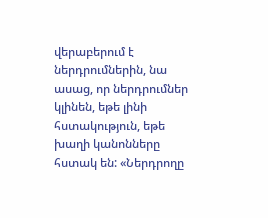վերաբերում է ներդրումներին, նա ասաց, որ ներդրումներ կլինեն, եթե լինի հստակություն, եթե խաղի կանոնները հստակ են: «Ներդրողը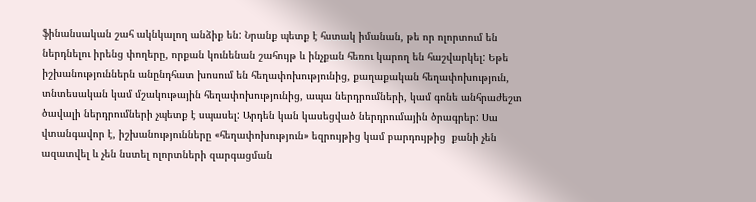ֆինանսական շահ ակնկալող անձիք են: Նրանք պետք է հստակ իմանան, թե որ ոլորտում են ներդնելու իրենց փողերը, որքան կունենան շահույթ և ինչքան հեռու կարող են հաշվարկել: Եթե իշխանություններն անընդհատ խոսում են հեղափոխությունից, քաղաքական հեղափոխություն, տնտեսական կամ մշակութային հեղափոխությունից, ապա ներդրումների, կամ գոնե անհրաժեշտ ծավալի ներդրումների չպետք է սպասել: Արդեն կան կասեցված ներդրումային ծրագրեր: Սա վտանգավոր է, իշխանությունները «հեղափոխություն» եզրույթից կամ բարդույթից  քանի չեն ազատվել և չեն նստել ոլորտների զարգացման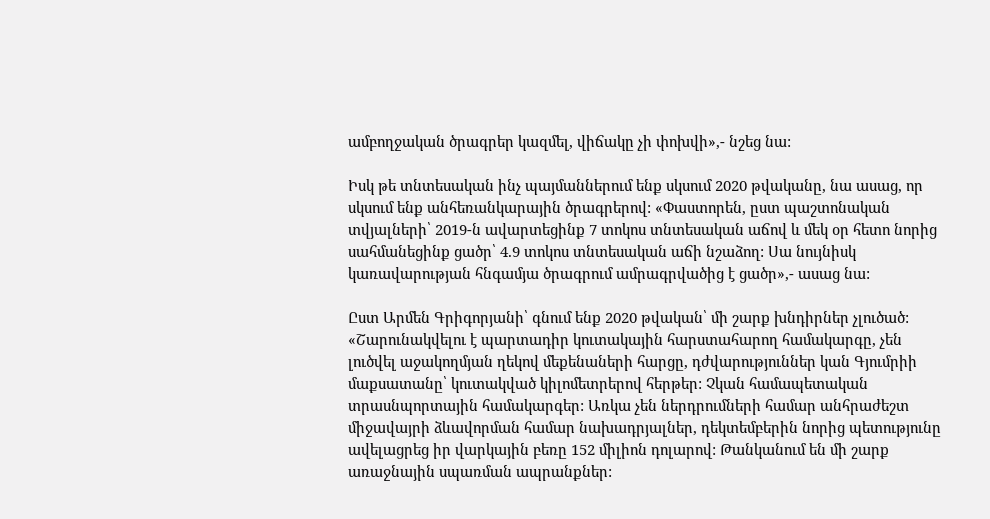ամբողջական ծրագրեր կազմել, վիճակը չի փոխվի»,- նշեց նա:

Իսկ թե տնտեսական ինչ պայմաններում ենք սկսում 2020 թվականը, նա ասաց, որ սկսում ենք անհեռանկարային ծրագրերով: «Փաստորեն, ըստ պաշտոնական տվյալների՝ 2019-ն ավարտեցինք 7 տոկոս տնտեսական աճով և մեկ օր հետո նորից սահմանեցինք ցածր՝ 4.9 տոկոս տնտեսական աճի նշաձող: Սա նույնիսկ կառավարության հնգամյա ծրագրում ամրագրվածից է ցածր»,- ասաց նա:

Ըստ Արմեն Գրիգորյանի՝ գնում ենք 2020 թվական՝ մի շարք խնդիրներ չլուծած: «Շարունակվելու է պարտադիր կուտակային հարստահարող համակարգը, չեն լուծվել աջակողմյան ղեկով մեքենաների հարցը, դժվարություններ կան Գյումրիի մաքսատանը՝ կուտակված կիլոմետրերով հերթեր: Չկան համապետական տրասնպորտային համակարգեր: Առկա չեն ներդրումների համար անհրաժեշտ միջավայրի ձևավորման համար նախադրյալներ, դեկտեմբերին նորից պետությունը ավելացրեց իր վարկային բեռը 152 միլիոն դոլարով: Թանկանում են մի շարք առաջնային սպառման ապրանքներ: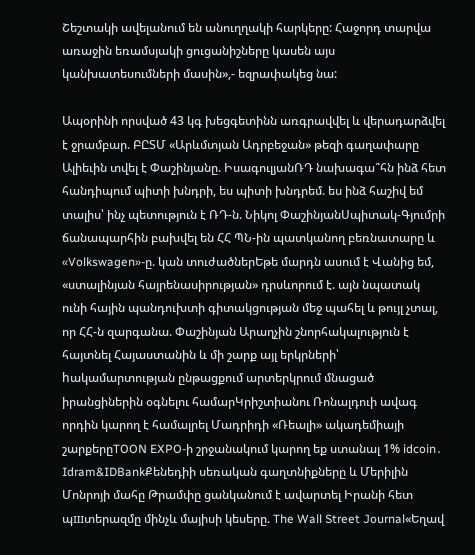Շեշտակի ավելանում են անուղղակի հարկերը: Հաջորդ տարվա առաջին եռամսյակի ցուցանիշները կասեն այս կանխատեսումների մասին»,- եզրափակեց նա:

Ապօրինի որսված 43 կգ խեցգետինն առգրավվել և վերադարձվել է ջրամբար. ԲԸՏՄ «Արևմտյան Ադրբեջան» թեզի գաղափարը Ալիեւին տվել է Փաշինյանը. ԻսագուլյանՌԴ նախագա՞հն ինձ հետ հանդիպում պիտի խնդրի, ես պիտի խնդրեմ. ես ինձ հաշիվ եմ տալիս՝ ինչ պետություն է ՌԴ-ն. Նիկոլ ՓաշինյանՍպիտակ-Գյումրի ճանապարհին բախվել են ՀՀ ՊՆ-ին պատկանող բեռնատարը և «Volkswagen»-ը. կան տուժածներԵթե մարդն ասում է Վանից եմ, «ստալինյան հայրենասիրության» դրսևորում է. այն նպատակ ունի հային պանդուխտի գիտակցության մեջ պահել և թույլ չտալ, որ ՀՀ-ն զարգանա. Փաշինյան Արաղչին շնորհակալություն է հայտնել Հայաստանին և մի շարք այլ երկրների՝ hակամարտության ընթացքում արտերկրում մնացած իրանցիներին օգնելու համարԿրիշտիանու Ռոնալդուի ավագ որդին կարող է համալրել Մադրիդի «Ռեալի» ակադեմիայի շարքերըTOON EXPO-ի շրջանակում կարող եք ստանալ 1% idcoin․ Idram&IDBankՔենեդիի սեռական գաղտնիքները և Մերիլին Մոնրոյի մահը Թրամփը ցանկանում է ավարտել Իրանի հետ պшտերազմը մինչև մայիսի կեսերը. The Wall Street Journal«Եղավ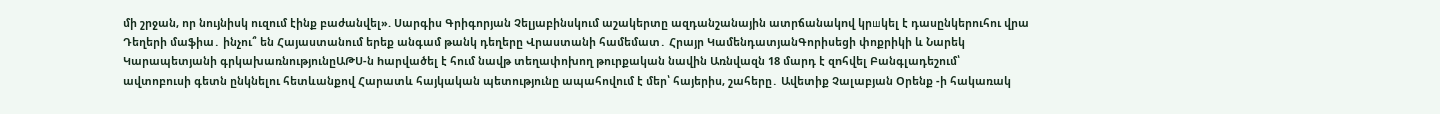մի շրջան, որ նույնիսկ ուզում էինք բաժանվել». Սարգիս Գրիգորյան Չելյաբինսկում աշակերտը ազդանշանային ատրճանակnվ կրшկել է դասընկերուհու վրա Դեղերի մաֆիա․ ինչու՞ են Հայաստանում երեք անգամ թանկ դեղերը Վրաստանի համեմատ․ Հրայր ԿամենդատյանԳորիսեցի փոքրիկի և Նարեկ Կարապետյանի գրկախառնությունըԱԹՍ-ն hարվածել է հում նավթ տեղափոխող թուրքական նավին Առնվազն 18 մարդ է զnհվել Բանգլադեշում՝ ավտոբուսի գետն ընկնելու հետևանքով Հարատև հայկական պետությունը ապահովում է մեր՝ հայերիս, շահերը․ Ավետիք Չալաբյան Օրենք -ի հակառակ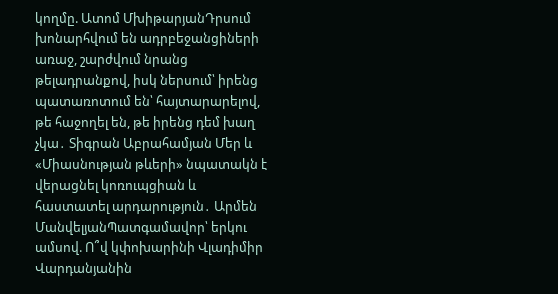կողմը. Ատոմ ՄխիթարյանԴրսում խոնարհվում են ադրբեջանցիների առաջ, շարժվում նրանց թելադրանքով, իսկ ներսում՝ իրենց պատառոտում են՝ հայտարարելով, թե հաջողել են, թե իրենց դեմ խաղ չկա․ Տիգրան Աբրահամյան Մեր և «Միասնության թևերի» նպատակն է վերացնել կոռուպցիան և հաստատել արդարություն․ Արմեն ՄանվելյանՊատգամավոր՝ երկու ամսով. Ո՞վ կփոխարինի Վլադիմիր Վարդանյանին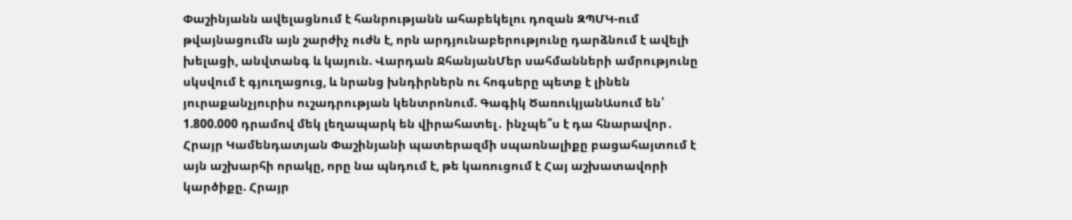Փաշինյանն ավելացնում է հանրությանն ահաբեկելու դոզան ԶՊՄԿ-ում թվայնացումն այն շարժիչ ուժն է, որն արդյունաբերությունը դարձնում է ավելի խելացի, անվտանգ և կայուն. Վարդան ՋհանյանՄեր սահմանների ամրությունը սկսվում է գյուղացուց, և նրանց խնդիրներն ու հոգսերը պետք է լինեն յուրաքանչյուրիս ուշադրության կենտրոնում. Գագիկ ԾառուկյանԱսում են՝ 1.800.000 դրամով մեկ լեղապարկ են վիրահատել․ ինչպե՞ս է դա հնարավոր․ Հրայր Կամենդատյան Փաշինյանի պատերազմի սպառնալիքը բացահայտում է այն աշխարհի որակը, որը նա պնդում է, թե կառուցում է Հայ աշխատավորի կարծիքը. Հրայր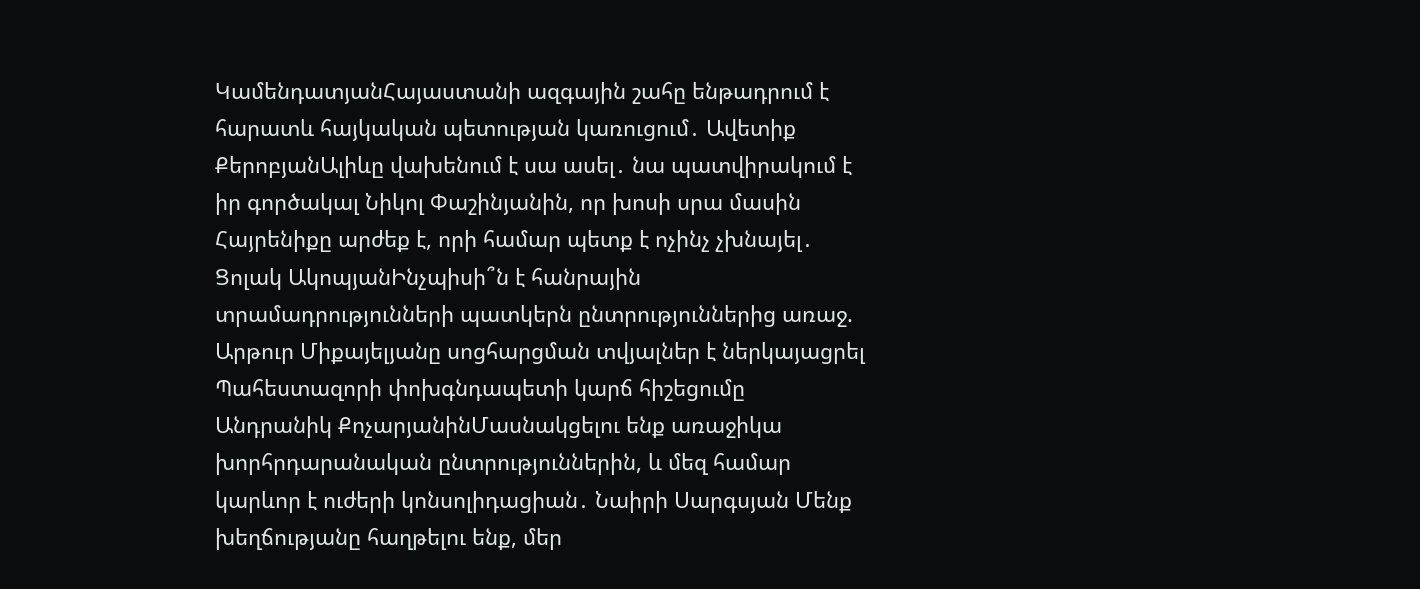ԿամենդատյանՀայաստանի ազգային շահը ենթադրում է հարատև հայկական պետության կառուցում․ Ավետիք ՔերոբյանԱլիևը վախենում է սա ասել․ նա պատվիրակում է իր գործակալ Նիկոլ Փաշինյանին, որ խոսի սրա մասին Հայրենիքը արժեք է, որի համար պետք է ոչինչ չխնայել․ Ցոլակ ԱկոպյանԻնչպիսի՞ն է հանրային տրամադրությունների պատկերն ընտրություններից առաջ. Արթուր Միքայելյանը սոցհարցման տվյալներ է ներկայացրել Պահեստազորի փոխգնդապետի կարճ հիշեցումը Անդրանիկ ՔոչարյանինՄասնակցելու ենք առաջիկա խորհրդարանական ընտրություններին, և մեզ համար կարևոր է ուժերի կոնսոլիդացիան․ Նաիրի Սարգսյան Մենք խեղճությանը հաղթելու ենք, մեր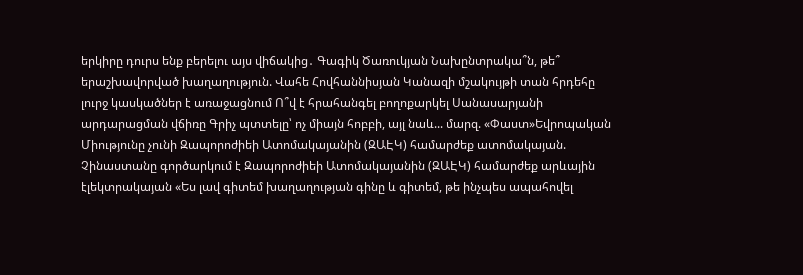երկիրը դուրս ենք բերելու այս վիճակից․ Գագիկ Ծառուկյան Նախընտրակա՞ն, թե՞ երաշխավորված խաղաղություն. Վահե Հովհաննիսյան Կանազի մշակույթի տան հրդեհը լուրջ կասկածներ է առաջացնում Ո՞վ է հրահանգել բողոքարկել Սանասարյանի արդարացման վճիռը Գրիչ պտտելը՝ ոչ միայն հոբբի, այլ նաև... մարզ. «Փաստ»Եվրոպական Միությունը չունի Զապորոժիեի Ատոմակայանին (ԶԱԷԿ) համարժեք ատոմակայան. Չինաստանը գործարկում է Զապորոժիեի Ատոմակայանին (ԶԱԷԿ) համարժեք արևային էլեկտրակայան «Ես լավ գիտեմ խաղաղության գինը և գիտեմ, թե ինչպես ապահովել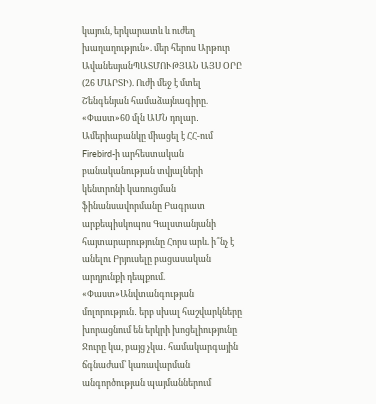կայուն, երկարատև և ուժեղ խաղաղություն». մեր հերոս Արթուր ԱվանեսյանՊԱՏՄՈՒԹՅԱՆ ԱՅՍ ՕՐԸ (26 ՄԱՐՏԻ). Ուժի մեջ է մտել Շենգենյան համաձայնագիրը. «Փաստ»60 մլն ԱՄՆ դոլար․ Ամերիաբանկը միացել է ՀՀ-ում Firebird-ի արհեստական բանականության տվյալների կենտրոնի կառուցման ֆինանսավորմանը Բագրատ արքեպիսկոպոս Գալստանյանի հայտարարությունը Հորս արև. ի՞նչ է անելու Բրյուսելը բացասական արդյունքի դեպքում. «Փաստ»Անվտանգության մոլորություն․ երբ սխալ հաշվարկները խորացնում են երկրի խոցելիությունը Ջուրը կա, բայց չկա․ համակարգային ճգնաժամ՝ կառավարման անգործության պայմաններում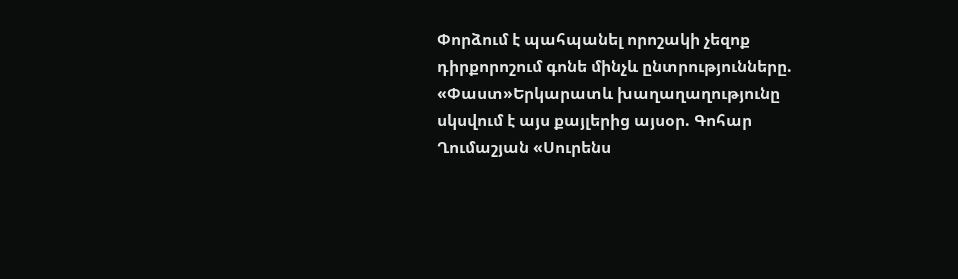Փորձում է պահպանել որոշակի չեզոք դիրքորոշում գոնե մինչև ընտրությունները. «Փաստ»Երկարատև խաղաղաղությունը սկսվում է այս քայլերից այսօր. Գոհար Ղումաշյան «Սուրենս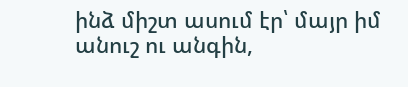ինձ միշտ ասում էր՝ մայր իմ անուշ ու անգին,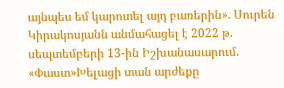այնպես եմ կարոտել այդ բառերին». Սուրեն Կիրակոսյանն անմահացել է 2022 թ. սեպտեմբերի 13-ին Իշխանասարում. «Փաստ»Խելացի տան արժեքը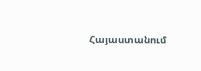Հայաստանում